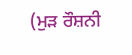(ਮੁੜ ਰੌਸ਼ਨੀ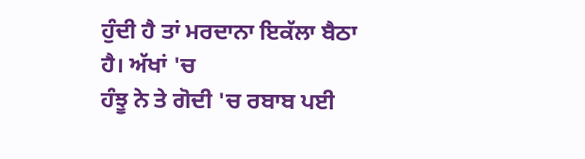ਹੁੰਦੀ ਹੈ ਤਾਂ ਮਰਦਾਨਾ ਇਕੱਲਾ ਬੈਠਾ ਹੈ। ਅੱਖਾਂ 'ਚ
ਹੰਝੂ ਨੇ ਤੇ ਗੋਦੀ 'ਚ ਰਬਾਬ ਪਈ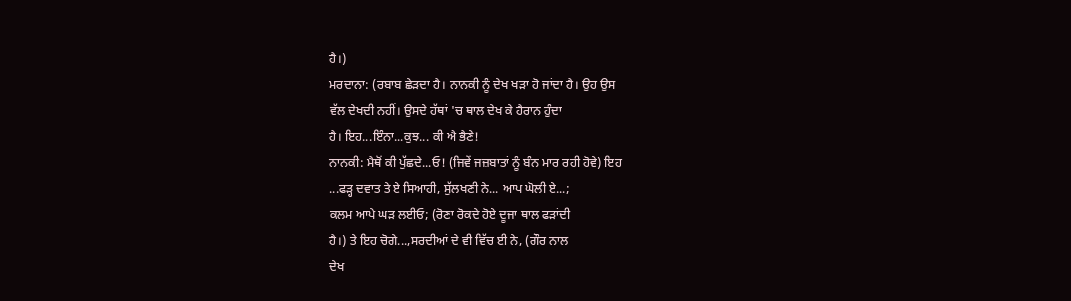ਹੈ।)
ਮਰਦਾਨਾ: (ਰਬਾਬ ਛੇੜਦਾ ਹੈ। ਨਾਨਕੀ ਨੂੰ ਦੇਖ ਖੜਾ ਹੋ ਜਾਂਦਾ ਹੈ। ਉਹ ਉਸ
ਵੱਲ ਦੇਖਦੀ ਨਹੀਂ। ਉਸਦੇ ਹੱਥਾਂ 'ਚ ਥਾਲ ਦੇਖ ਕੇ ਹੈਰਾਨ ਹੁੰਦਾ
ਹੈ। ਇਹ...ਇੰਨਾ...ਕੁਝ... ਕੀ ਐ ਭੈਣੇ!
ਨਾਨਕੀ: ਮੈਥੋਂ ਕੀ ਪੁੱਛਦੇ...ਓ! (ਜਿਵੇਂ ਜਜ਼ਬਾਤਾਂ ਨੂੰ ਬੰਨ ਮਾਰ ਰਹੀ ਹੋਵੇ) ਇਹ
...ਫੜ੍ਹ ਦਵਾਤ ਤੇ ਏ ਸਿਆਹੀ, ਸੁੱਲਖਣੀ ਨੇ... ਆਪ ਘੋਲੀ ਏ...;
ਕਲਮ ਆਪੇ ਘੜ ਲਈਓ; (ਰੋਣਾ ਰੋਕਦੇ ਹੋਏ ਦੂਜਾ ਥਾਲ ਫੜਾਂਦੀ
ਹੈ।) ਤੇ ਇਹ ਚੋਗੇ...,ਸਰਦੀਆਂ ਦੇ ਵੀ ਵਿੱਚ ਈ ਨੇ, (ਗੌਰ ਨਾਲ
ਦੇਖ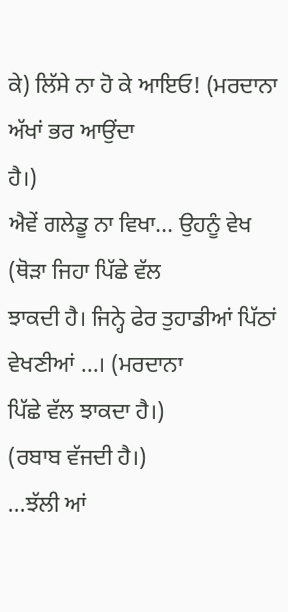ਕੇ) ਲਿੱਸੇ ਨਾ ਹੋ ਕੇ ਆਇਓ! (ਮਰਦਾਨਾ ਅੱਖਾਂ ਭਰ ਆਉਂਦਾ
ਹੈ।)
ਐਵੇਂ ਗਲੇਡੂ ਨਾ ਵਿਖਾ... ਉਹਨੂੰ ਵੇਖ (ਥੋੜਾ ਜਿਹਾ ਪਿੱਛੇ ਵੱਲ
ਝਾਕਦੀ ਹੈ। ਜਿਨ੍ਹੇ ਫੇਰ ਤੁਹਾਡੀਆਂ ਪਿੱਠਾਂ ਵੇਖਣੀਆਂ ...। (ਮਰਦਾਨਾ
ਪਿੱਛੇ ਵੱਲ ਝਾਕਦਾ ਹੈ।)
(ਰਬਾਬ ਵੱਜਦੀ ਹੈ।)
...ਝੱਲੀ ਆਂ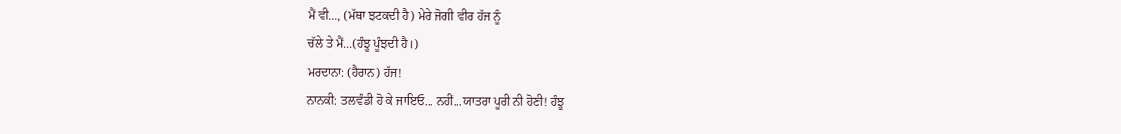ਮੈਂ ਵੀ..., (ਮੱਥਾ ਝਟਕਦੀ ਹੈ) ਮੇਰੇ ਜੋਗੀ ਵੀਰ ਹੱਜ ਨੂੰ
ਚੱਲੇ ਤੇ ਮੈਂ...(ਹੰਝੂ ਪੂੰਝਦੀ ਹੈ।)
ਮਰਦਾਨਾ: (ਹੈਰਾਨ) ਹੱਜ!
ਨਾਨਕੀ: ਤਲਵੰਡੀ ਹੋ ਕੇ ਜਾਇਓ... ਨਹੀਂ...ਯਾਤਰਾ ਪੂਰੀ ਨੀ ਹੋਣੀ! ਹੰਝੂ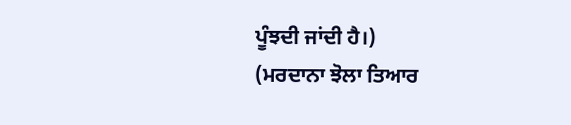ਪੂੰਝਦੀ ਜਾਂਦੀ ਹੈ।)
(ਮਰਦਾਨਾ ਝੋਲਾ ਤਿਆਰ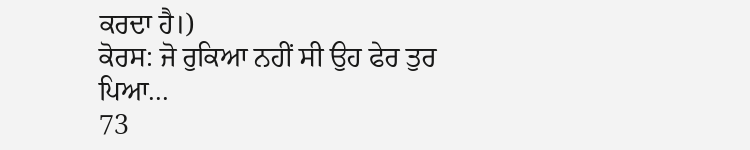ਕਰਦਾ ਹੈ।)
ਕੋਰਸ: ਜੋ ਰੁਕਿਆ ਨਹੀਂ ਸੀ ਉਹ ਫੇਰ ਤੁਰ ਪਿਆ...
73